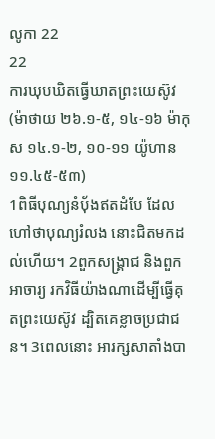លូកា 22
22
ការឃុបឃិតធ្វើឃាតព្រះយេស៊ូវ
(ម៉ាថាយ ២៦.១-៥, ១៤-១៦ ម៉ាកុស ១៤.១-២, ១០-១១ យ៉ូហាន ១១.៤៥-៥៣)
1ពិធីបុណ្យនំបុ័ងឥតដំបែ ដែលហៅថាបុណ្យរំលង នោះជិតមកដល់ហើយ។ 2ពួកសង្គ្រាជ និងពួកអាចារ្យ រកវិធីយ៉ាងណាដើម្បីធ្វើគុតព្រះយេស៊ូវ ដ្បិតគេខ្លាចប្រជាជន។ 3ពេលនោះ អារក្សសាតាំងបា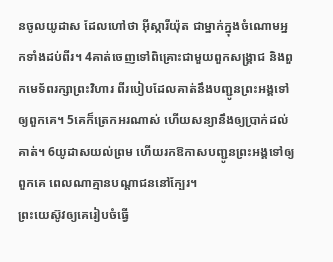នចូលយូដាស ដែលហៅថា អ៊ីស្ការីយ៉ុត ជាម្នាក់ក្នុងចំណោមអ្នកទាំងដប់ពីរ។ 4គាត់ចេញទៅពិគ្រោះជាមួយពួកសង្គ្រាជ និងពួកមេទ័ពរក្សាព្រះវិហារ ពីរបៀបដែលគាត់នឹងបញ្ជូនព្រះអង្គទៅឲ្យពួកគេ។ 5គេក៏ត្រេកអរណាស់ ហើយសន្យានឹងឲ្យប្រាក់ដល់គាត់។ 6យូដាសយល់ព្រម ហើយរកឱកាសបញ្ជូនព្រះអង្គទៅឲ្យពួកគេ ពេលណាគ្មានបណ្តាជននៅក្បែរ។
ព្រះយេស៊ូវឲ្យគេរៀបចំធ្វើ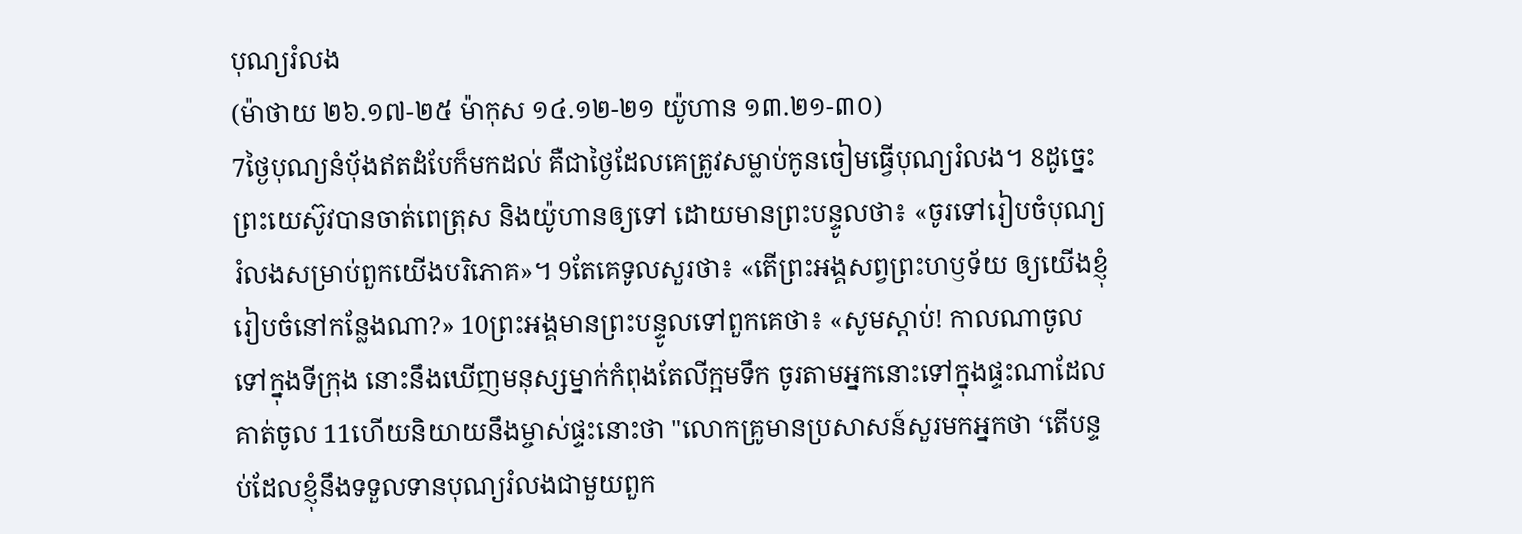បុណ្យរំលង
(ម៉ាថាយ ២៦.១៧-២៥ ម៉ាកុស ១៤.១២-២១ យ៉ូហាន ១៣.២១-៣០)
7ថ្ងៃបុណ្យនំបុ័ងឥតដំបែក៏មកដល់ គឺជាថ្ងៃដែលគេត្រូវសម្លាប់កូនចៀមធ្វើបុណ្យរំលង។ 8ដូច្នេះ ព្រះយេស៊ូវបានចាត់ពេត្រុស និងយ៉ូហានឲ្យទៅ ដោយមានព្រះបន្ទូលថា៖ «ចូរទៅរៀបចំបុណ្យរំលងសម្រាប់ពួកយើងបរិភោគ»។ 9តែគេទូលសួរថា៖ «តើព្រះអង្គសព្វព្រះហឫទ័យ ឲ្យយើងខ្ញុំរៀបចំនៅកន្លែងណា?» 10ព្រះអង្គមានព្រះបន្ទូលទៅពួកគេថា៖ «សូមស្តាប់! កាលណាចូលទៅក្នុងទីក្រុង នោះនឹងឃើញមនុស្សម្នាក់កំពុងតែលីក្អមទឹក ចូរតាមអ្នកនោះទៅក្នុងផ្ទះណាដែលគាត់ចូល 11ហើយនិយាយនឹងម្ចាស់ផ្ទះនោះថា "លោកគ្រូមានប្រសាសន៍សួរមកអ្នកថា ‘តើបន្ទប់ដែលខ្ញុំនឹងទទួលទានបុណ្យរំលងជាមួយពួក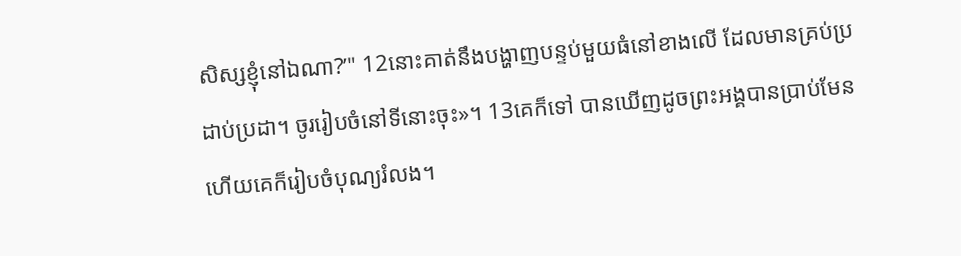សិស្សខ្ញុំនៅឯណា?’" 12នោះគាត់នឹងបង្ហាញបន្ទប់មួយធំនៅខាងលើ ដែលមានគ្រប់ប្រដាប់ប្រដា។ ចូររៀបចំនៅទីនោះចុះ»។ 13គេក៏ទៅ បានឃើញដូចព្រះអង្គបានប្រាប់មែន ហើយគេក៏រៀបចំបុណ្យរំលង។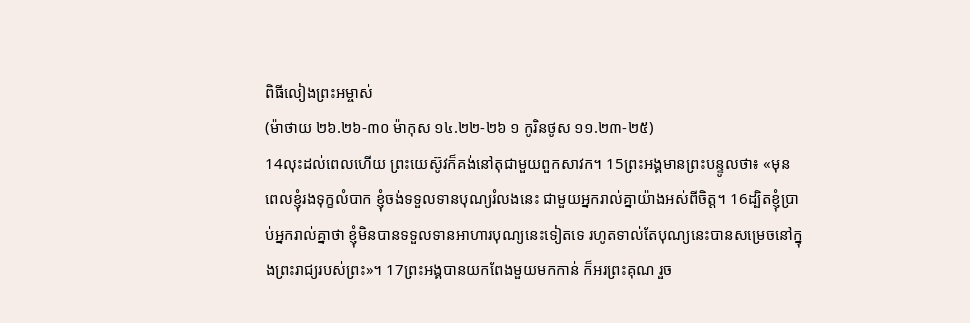ពិធីលៀងព្រះអម្ចាស់
(ម៉ាថាយ ២៦.២៦-៣០ ម៉ាកុស ១៤.២២-២៦ ១ កូរិនថូស ១១.២៣-២៥)
14លុះដល់ពេលហើយ ព្រះយេស៊ូវក៏គង់នៅតុជាមួយពួកសាវក។ 15ព្រះអង្គមានព្រះបន្ទូលថា៖ «មុនពេលខ្ញុំរងទុក្ខលំបាក ខ្ញុំចង់ទទួលទានបុណ្យរំលងនេះ ជាមួយអ្នករាល់គ្នាយ៉ាងអស់ពីចិត្ត។ 16ដ្បិតខ្ញុំប្រាប់អ្នករាល់គ្នាថា ខ្ញុំមិនបានទទួលទានអាហារបុណ្យនេះទៀតទេ រហូតទាល់តែបុណ្យនេះបានសម្រេចនៅក្នុងព្រះរាជ្យរបស់ព្រះ»។ 17ព្រះអង្គបានយកពែងមួយមកកាន់ ក៏អរព្រះគុណ រួច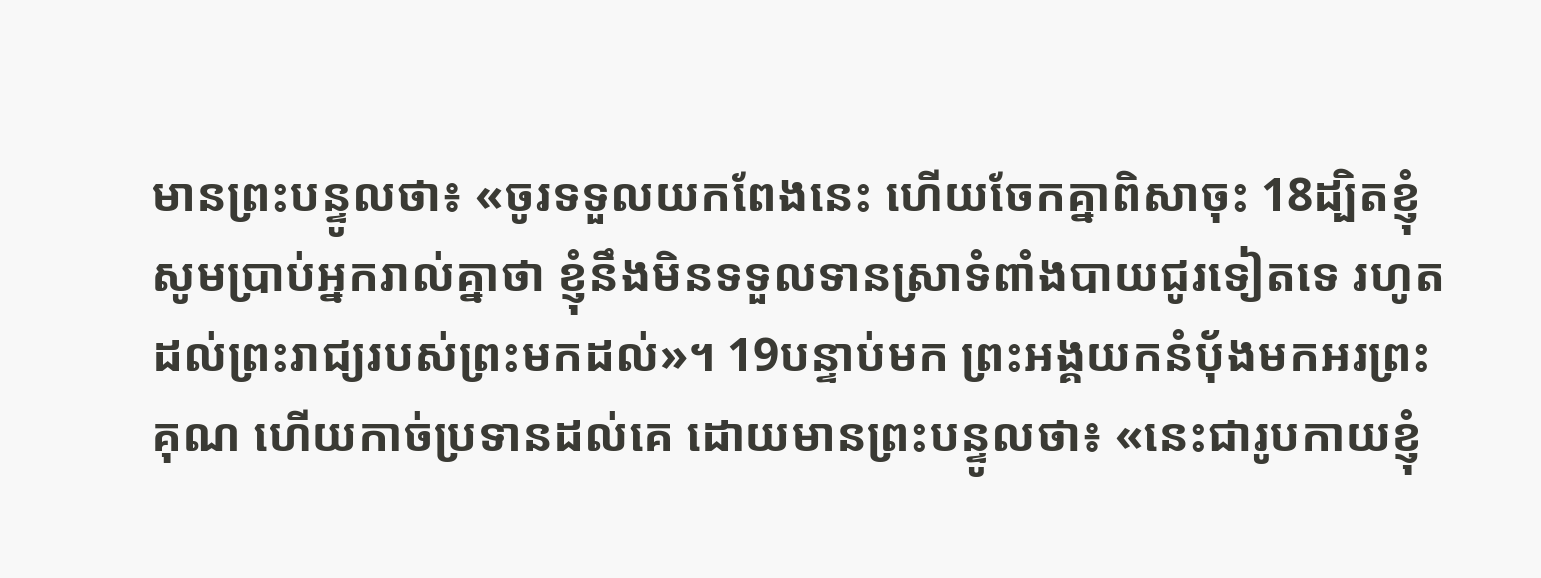មានព្រះបន្ទូលថា៖ «ចូរទទួលយកពែងនេះ ហើយចែកគ្នាពិសាចុះ 18ដ្បិតខ្ញុំសូមប្រាប់អ្នករាល់គ្នាថា ខ្ញុំនឹងមិនទទួលទានស្រាទំពាំងបាយជូរទៀតទេ រហូតដល់ព្រះរាជ្យរបស់ព្រះមកដល់»។ 19បន្ទាប់មក ព្រះអង្គយកនំបុ័ងមកអរព្រះគុណ ហើយកាច់ប្រទានដល់គេ ដោយមានព្រះបន្ទូលថា៖ «នេះជារូបកាយខ្ញុំ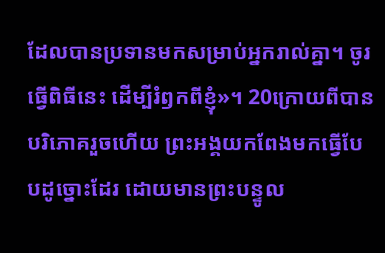ដែលបានប្រទានមកសម្រាប់អ្នករាល់គ្នា។ ចូរធ្វើពិធីនេះ ដើម្បីរំឭកពីខ្ញុំ»។ 20ក្រោយពីបានបរិភោគរួចហើយ ព្រះអង្គយកពែងមកធ្វើបែបដូច្នោះដែរ ដោយមានព្រះបន្ទូល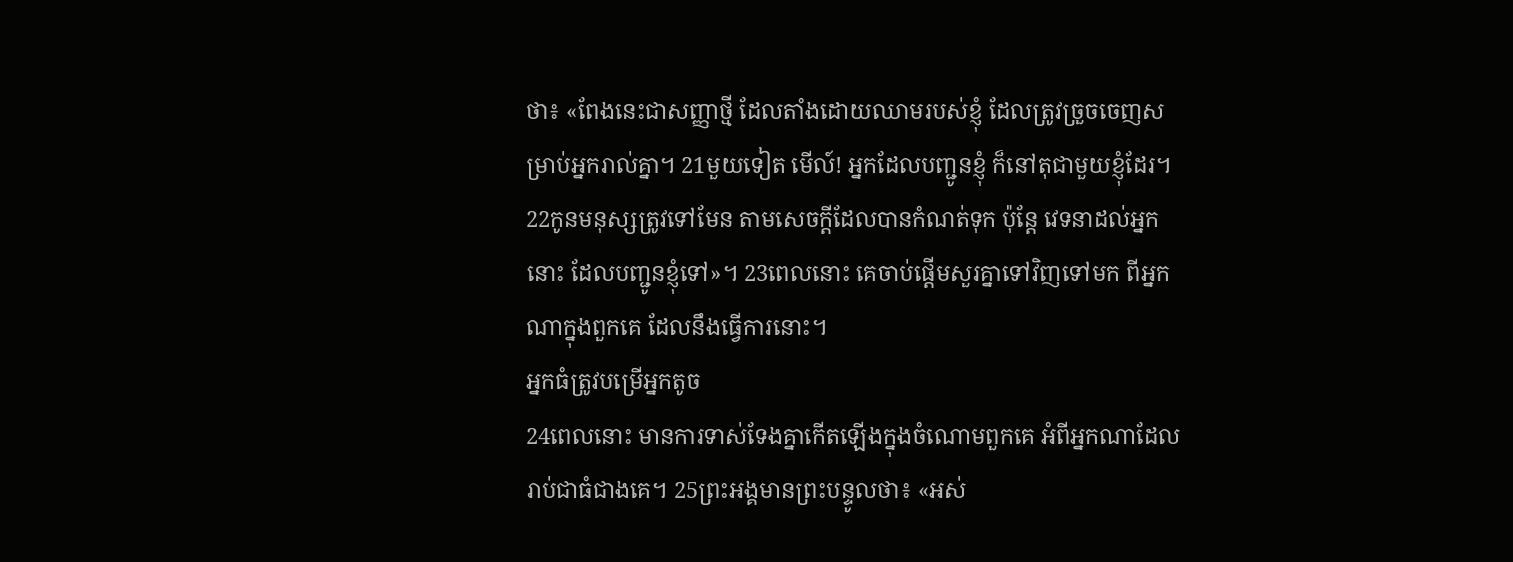ថា៖ «ពែងនេះជាសញ្ញាថ្មី ដែលតាំងដោយឈាមរបស់ខ្ញុំ ដែលត្រូវច្រួចចេញសម្រាប់អ្នករាល់គ្នា។ 21មួយទៀត មើល៍! អ្នកដែលបញ្ជូនខ្ញុំ ក៏នៅតុជាមួយខ្ញុំដែរ។ 22កូនមនុស្សត្រូវទៅមែន តាមសេចក្តីដែលបានកំណត់ទុក ប៉ុន្តែ វេទនាដល់អ្នកនោះ ដែលបញ្ជូនខ្ញុំទៅ»។ 23ពេលនោះ គេចាប់ផ្តើមសួរគ្នាទៅវិញទៅមក ពីអ្នកណាក្នុងពួកគេ ដែលនឹងធ្វើការនោះ។
អ្នកធំត្រូវបម្រើអ្នកតូច
24ពេលនោះ មានការទាស់ទែងគ្នាកើតឡើងក្នុងចំណោមពួកគេ អំពីអ្នកណាដែលរាប់ជាធំជាងគេ។ 25ព្រះអង្គមានព្រះបន្ទូលថា៖ «អស់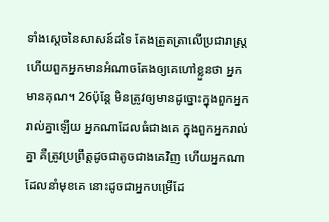ទាំងស្តេចនៃសាសន៍ដទៃ តែងត្រួតត្រាលើប្រជារាស្ត្រ ហើយពួកអ្នកមានអំណាចតែងឲ្យគេហៅខ្លួនថា អ្នកមានគុណ។ 26ប៉ុន្តែ មិនត្រូវឲ្យមានដូច្នោះក្នុងពួកអ្នករាល់គ្នាឡើយ អ្នកណាដែលធំជាងគេ ក្នុងពួកអ្នករាល់គ្នា គឺត្រូវប្រព្រឹត្តដូចជាតូចជាងគេវិញ ហើយអ្នកណាដែលនាំមុខគេ នោះដូចជាអ្នកបម្រើដែ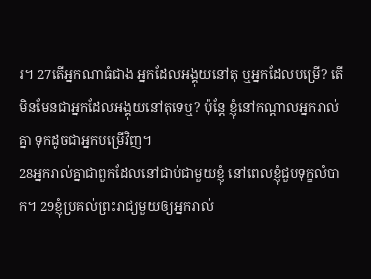រ។ 27តើអ្នកណាធំជាង អ្នកដែលអង្គុយនៅតុ ឬអ្នកដែលបម្រើ? តើមិនមែនជាអ្នកដែលអង្គុយនៅតុទេឬ? ប៉ុន្តែ ខ្ញុំនៅកណ្តាលអ្នករាល់គ្នា ទុកដូចជាអ្នកបម្រើវិញ។
28អ្នករាល់គ្នាជាពួកដែលនៅជាប់ជាមួយខ្ញុំ នៅពេលខ្ញុំជួបទុក្ខលំបាក។ 29ខ្ញុំប្រគល់ព្រះរាជ្យមួយឲ្យអ្នករាល់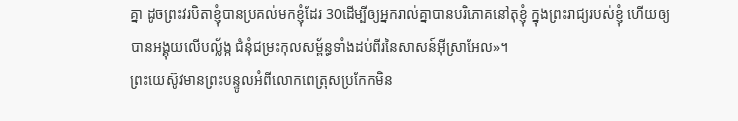គ្នា ដូចព្រះវរបិតាខ្ញុំបានប្រគល់មកខ្ញុំដែរ 30ដើម្បីឲ្យអ្នករាល់គ្នាបានបរិភោគនៅតុខ្ញុំ ក្នុងព្រះរាជ្យរបស់ខ្ញុំ ហើយឲ្យបានអង្គុយលើបល្ល័ង្ក ជំនុំជម្រះកុលសម្ព័ន្ធទាំងដប់ពីរនៃសាសន៍អ៊ីស្រាអែល»។
ព្រះយេស៊ូវមានព្រះបន្ទូលអំពីលោកពេត្រុសប្រកែកមិន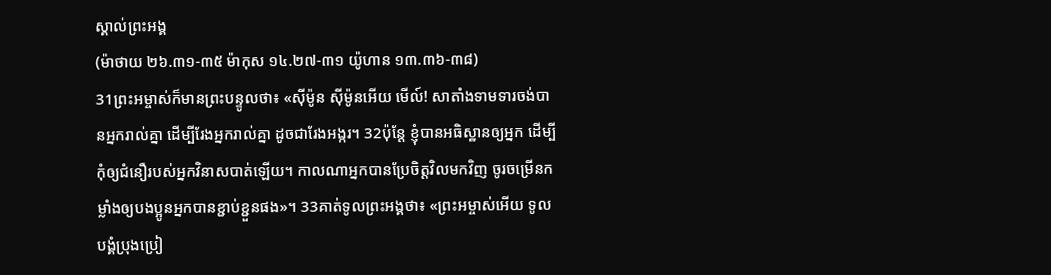ស្គាល់ព្រះអង្គ
(ម៉ាថាយ ២៦.៣១-៣៥ ម៉ាកុស ១៤.២៧-៣១ យ៉ូហាន ១៣.៣៦-៣៨)
31ព្រះអម្ចាស់ក៏មានព្រះបន្ទូលថា៖ «ស៊ីម៉ូន ស៊ីម៉ូនអើយ មើល៍! សាតាំងទាមទារចង់បានអ្នករាល់គ្នា ដើម្បីរែងអ្នករាល់គ្នា ដូចជារែងអង្ករ។ 32ប៉ុន្តែ ខ្ញុំបានអធិស្ឋានឲ្យអ្នក ដើម្បីកុំឲ្យជំនឿរបស់អ្នកវិនាសបាត់ឡើយ។ កាលណាអ្នកបានប្រែចិត្តវិលមកវិញ ចូរចម្រើនកម្លាំងឲ្យបងប្អូនអ្នកបានខ្ជាប់ខ្ជួនផង»។ 33គាត់ទូលព្រះអង្គថា៖ «ព្រះអម្ចាស់អើយ ទូលបង្គំប្រុងប្រៀ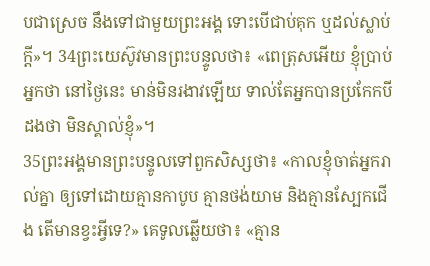បជាស្រេច នឹងទៅជាមួយព្រះអង្គ ទោះបើជាប់គុក ឬដល់ស្លាប់ក្តី»។ 34ព្រះយេស៊ូវមានព្រះបន្ទូលថា៖ «ពេត្រុសអើយ ខ្ញុំប្រាប់អ្នកថា នៅថ្ងៃនេះ មាន់មិនរងាវឡើយ ទាល់តែអ្នកបានប្រកែកបីដងថា មិនស្គាល់ខ្ញុំ»។
35ព្រះអង្គមានព្រះបន្ទូលទៅពួកសិស្សថា៖ «កាលខ្ញុំចាត់អ្នករាល់គ្នា ឲ្យទៅដោយគ្មានកាបូប គ្មានថង់យាម និងគ្មានស្បែកជើង តើមានខ្វះអ្វីទេ?» គេទូលឆ្លើយថា៖ «គ្មាន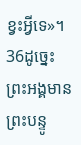ខ្វះអ្វីទេ»។ 36ដូច្នេះ ព្រះអង្គមានព្រះបន្ទូ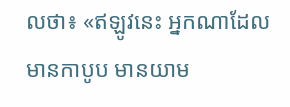លថា៖ «ឥឡូវនេះ អ្នកណាដែលមានកាបូប មានយាម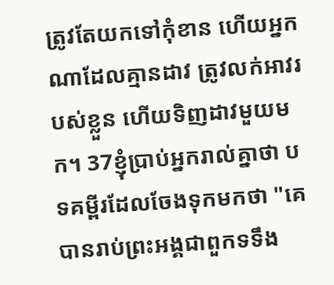ត្រូវតែយកទៅកុំខាន ហើយអ្នកណាដែលគ្មានដាវ ត្រូវលក់អាវរបស់ខ្លួន ហើយទិញដាវមួយមក។ 37ខ្ញុំប្រាប់អ្នករាល់គ្នាថា បទគម្ពីរដែលចែងទុកមកថា "គេបានរាប់ព្រះអង្គជាពួកទទឹង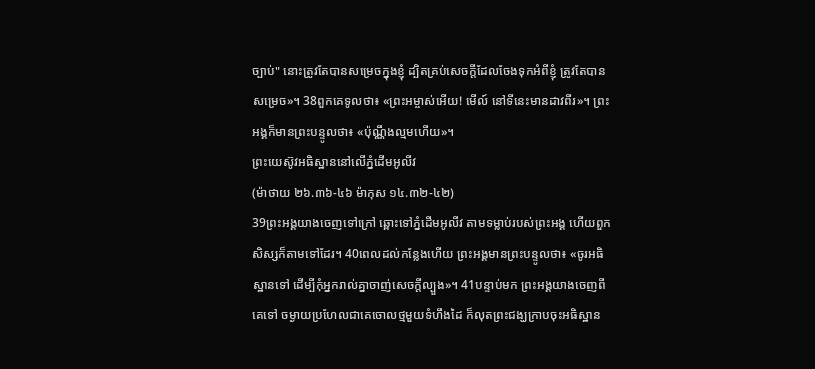ច្បាប់" នោះត្រូវតែបានសម្រេចក្នុងខ្ញុំ ដ្បិតគ្រប់សេចក្តីដែលចែងទុកអំពីខ្ញុំ ត្រូវតែបានសម្រេច»។ 38ពួកគេទូលថា៖ «ព្រះអម្ចាស់អើយ! មើល៍ នៅទីនេះមានដាវពីរ»។ ព្រះអង្គក៏មានព្រះបន្ទូលថា៖ «ប៉ុណ្ណឹងល្មមហើយ»។
ព្រះយេស៊ូវអធិស្ឋាននៅលើភ្នំដើមអូលីវ
(ម៉ាថាយ ២៦.៣៦-៤៦ ម៉ាកុស ១៤.៣២-៤២)
39ព្រះអង្គយាងចេញទៅក្រៅ ឆ្ពោះទៅភ្នំដើមអូលីវ តាមទម្លាប់របស់ព្រះអង្គ ហើយពួកសិស្សក៏តាមទៅដែរ។ 40ពេលដល់កន្លែងហើយ ព្រះអង្គមានព្រះបន្ទូលថា៖ «ចូរអធិស្ឋានទៅ ដើម្បីកុំអ្នករាល់គ្នាចាញ់សេចក្តីល្បួង»។ 41បន្ទាប់មក ព្រះអង្គយាងចេញពីគេទៅ ចម្ងាយប្រហែលជាគេចោលថ្មមួយទំហឹងដៃ ក៏លុតព្រះជង្ឃក្រាបចុះអធិស្ឋាន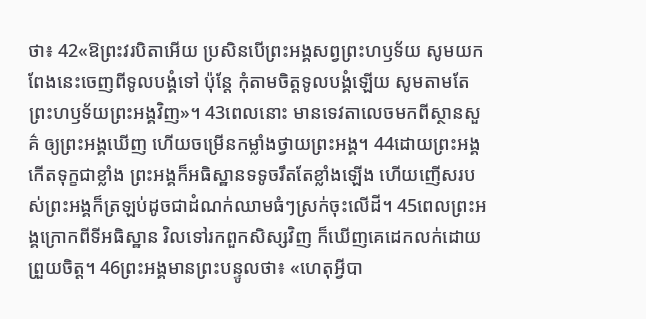ថា៖ 42«ឱព្រះវរបិតាអើយ ប្រសិនបើព្រះអង្គសព្វព្រះហឫទ័យ សូមយកពែងនេះចេញពីទូលបង្គំទៅ ប៉ុន្តែ កុំតាមចិត្តទូលបង្គំឡើយ សូមតាមតែព្រះហឫទ័យព្រះអង្គវិញ»។ 43ពេលនោះ មានទេវតាលេចមកពីស្ថានសួគ៌ ឲ្យព្រះអង្គឃើញ ហើយចម្រើនកម្លាំងថ្វាយព្រះអង្គ។ 44ដោយព្រះអង្គកើតទុក្ខជាខ្លាំង ព្រះអង្គក៏អធិស្ឋានទទូចរឹតតែខ្លាំងឡើង ហើយញើសរបស់ព្រះអង្គក៏ត្រឡប់ដូចជាដំណក់ឈាមធំៗស្រក់ចុះលើដី។ 45ពេលព្រះអង្គក្រោកពីទីអធិស្ឋាន វិលទៅរកពួកសិស្សវិញ ក៏ឃើញគេដេកលក់ដោយព្រួយចិត្ត។ 46ព្រះអង្គមានព្រះបន្ទូលថា៖ «ហេតុអ្វីបា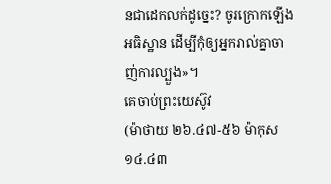នជាដេកលក់ដូច្នេះ? ចូរក្រោកឡើងអធិស្ឋាន ដើម្បីកុំឲ្យអ្នករាល់គ្នាចាញ់ការល្បួង»។
គេចាប់ព្រះយេស៊ូវ
(ម៉ាថាយ ២៦.៤៧-៥៦ ម៉ាកុស ១៤.៤៣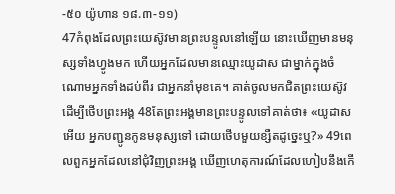-៥០ យ៉ូហាន ១៨.៣-១១)
47កំពុងដែលព្រះយេស៊ូវមានព្រះបន្ទូលនៅឡើយ នោះឃើញមានមនុស្សទាំងហ្វូងមក ហើយអ្នកដែលមានឈ្មោះយូដាស ជាម្នាក់ក្នុងចំណោមអ្នកទាំងដប់ពីរ ជាអ្នកនាំមុខគេ។ គាត់ចូលមកជិតព្រះយេស៊ូវ ដើម្បីថើបព្រះអង្គ 48តែព្រះអង្គមានព្រះបន្ទូលទៅគាត់ថា៖ «យូដាសអើយ អ្នកបញ្ជូនកូនមនុស្សទៅ ដោយថើបមួយខ្សឺតដូច្នេះឬ?» 49ពេលពួកអ្នកដែលនៅជុំវិញព្រះអង្គ ឃើញហេតុការណ៍ដែលហៀបនឹងកើ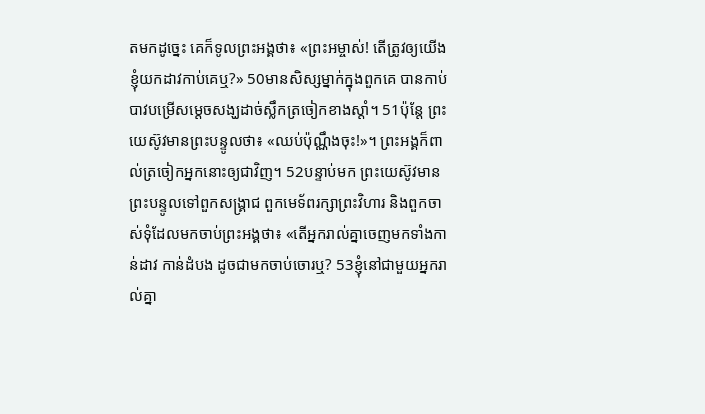តមកដូច្នេះ គេក៏ទូលព្រះអង្គថា៖ «ព្រះអម្ចាស់! តើត្រូវឲ្យយើងខ្ញុំយកដាវកាប់គេឬ?» 50មានសិស្សម្នាក់ក្នុងពួកគេ បានកាប់បាវបម្រើសម្តេចសង្ឃដាច់ស្លឹកត្រចៀកខាងស្តាំ។ 51ប៉ុន្តែ ព្រះយេស៊ូវមានព្រះបន្ទូលថា៖ «ឈប់ប៉ុណ្ណឹងចុះ!»។ ព្រះអង្គក៏ពាល់ត្រចៀកអ្នកនោះឲ្យជាវិញ។ 52បន្ទាប់មក ព្រះយេស៊ូវមានព្រះបន្ទូលទៅពួកសង្គ្រាជ ពួកមេទ័ពរក្សាព្រះវិហារ និងពួកចាស់ទុំដែលមកចាប់ព្រះអង្គថា៖ «តើអ្នករាល់គ្នាចេញមកទាំងកាន់ដាវ កាន់ដំបង ដូចជាមកចាប់ចោរឬ? 53ខ្ញុំនៅជាមួយអ្នករាល់គ្នា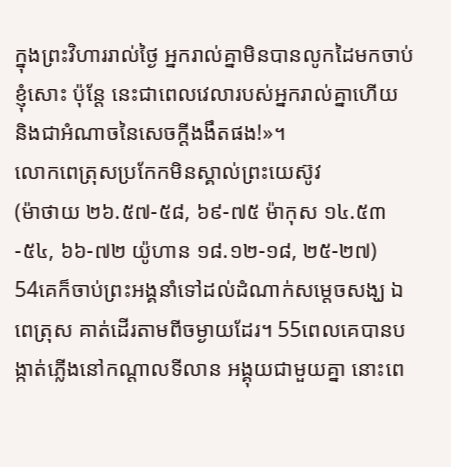ក្នុងព្រះវិហាររាល់ថ្ងៃ អ្នករាល់គ្នាមិនបានលូកដៃមកចាប់ខ្ញុំសោះ ប៉ុន្តែ នេះជាពេលវេលារបស់អ្នករាល់គ្នាហើយ និងជាអំណាចនៃសេចក្តីងងឹតផង!»។
លោកពេត្រុសប្រកែកមិនស្គាល់ព្រះយេស៊ូវ
(ម៉ាថាយ ២៦.៥៧-៥៨, ៦៩-៧៥ ម៉ាកុស ១៤.៥៣-៥៤, ៦៦-៧២ យ៉ូហាន ១៨.១២-១៨, ២៥-២៧)
54គេក៏ចាប់ព្រះអង្គនាំទៅដល់ដំណាក់សម្តេចសង្ឃ ឯពេត្រុស គាត់ដើរតាមពីចម្ងាយដែរ។ 55ពេលគេបានបង្កាត់ភ្លើងនៅកណ្តាលទីលាន អង្គុយជាមួយគ្នា នោះពេ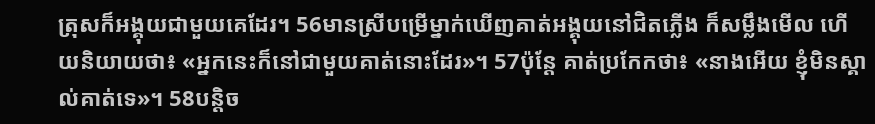ត្រុសក៏អង្គុយជាមួយគេដែរ។ 56មានស្រីបម្រើម្នាក់ឃើញគាត់អង្គុយនៅជិតភ្លើង ក៏សម្លឹងមើល ហើយនិយាយថា៖ «អ្នកនេះក៏នៅជាមួយគាត់នោះដែរ»។ 57ប៉ុន្តែ គាត់ប្រកែកថា៖ «នាងអើយ ខ្ញុំមិនស្គាល់គាត់ទេ»។ 58បន្តិច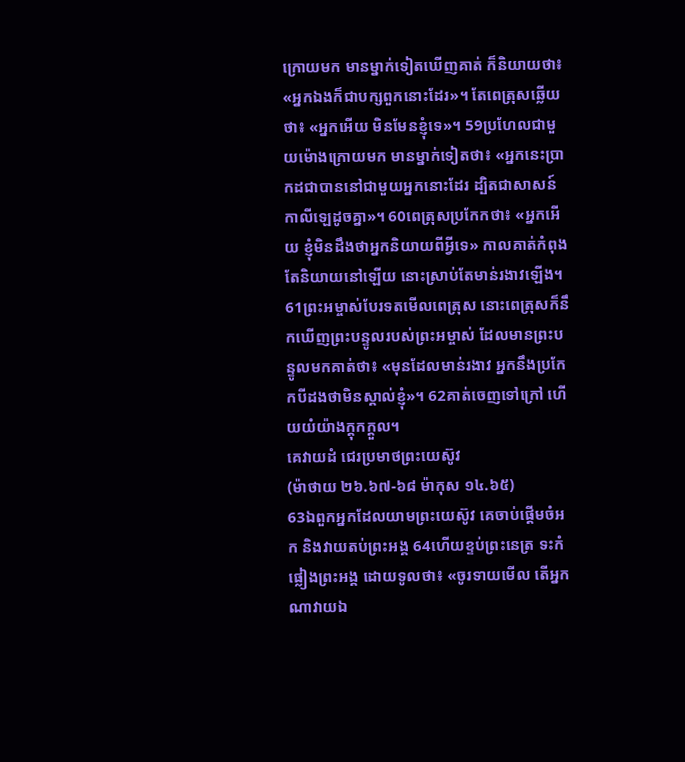ក្រោយមក មានម្នាក់ទៀតឃើញគាត់ ក៏និយាយថា៖ «អ្នកឯងក៏ជាបក្សពួកនោះដែរ»។ តែពេត្រុសឆ្លើយថា៖ «អ្នកអើយ មិនមែនខ្ញុំទេ»។ 59ប្រហែលជាមួយម៉ោងក្រោយមក មានម្នាក់ទៀតថា៖ «អ្នកនេះប្រាកដជាបាននៅជាមួយអ្នកនោះដែរ ដ្បិតជាសាសន៍កាលីឡេដូចគ្នា»។ 60ពេត្រុសប្រកែកថា៖ «អ្នកអើយ ខ្ញុំមិនដឹងថាអ្នកនិយាយពីអ្វីទេ» កាលគាត់កំពុងតែនិយាយនៅឡើយ នោះស្រាប់តែមាន់រងាវឡើង។ 61ព្រះអម្ចាស់បែរទតមើលពេត្រុស នោះពេត្រុសក៏នឹកឃើញព្រះបន្ទូលរបស់ព្រះអម្ចាស់ ដែលមានព្រះបន្ទូលមកគាត់ថា៖ «មុនដែលមាន់រងាវ អ្នកនឹងប្រកែកបីដងថាមិនស្គាល់ខ្ញុំ»។ 62គាត់ចេញទៅក្រៅ ហើយយំយ៉ាងក្តុកក្តួល។
គេវាយដំ ជេរប្រមាថព្រះយេស៊ូវ
(ម៉ាថាយ ២៦.៦៧-៦៨ ម៉ាកុស ១៤.៦៥)
63ឯពួកអ្នកដែលយាមព្រះយេស៊ូវ គេចាប់ផ្តើមចំអក និងវាយតប់ព្រះអង្គ 64ហើយខ្ទប់ព្រះនេត្រ ទះកំផ្លៀងព្រះអង្គ ដោយទូលថា៖ «ចូរទាយមើល តើអ្នកណាវាយឯ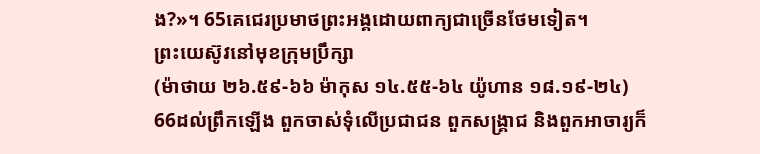ង?»។ 65គេជេរប្រមាថព្រះអង្គដោយពាក្យជាច្រើនថែមទៀត។
ព្រះយេស៊ូវនៅមុខក្រុមប្រឹក្សា
(ម៉ាថាយ ២៦.៥៩-៦៦ ម៉ាកុស ១៤.៥៥-៦៤ យ៉ូហាន ១៨.១៩-២៤)
66ដល់ព្រឹកឡើង ពួកចាស់ទុំលើប្រជាជន ពួកសង្គ្រាជ និងពួកអាចារ្យក៏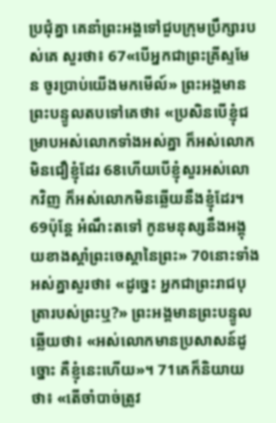ប្រជុំគ្នា គេនាំព្រះអង្គទៅជួបក្រុមប្រឹក្សារបស់គេ សួរថា៖ 67«បើអ្នកជាព្រះគ្រីស្ទមែន ចូរប្រាប់យើងមកមើល៍» ព្រះអង្គមានព្រះបន្ទូលតបទៅគេថា៖ «ប្រសិនបើខ្ញុំជម្រាបអស់លោកទាំងអស់គ្នា ក៏អស់លោកមិនជឿខ្ញុំដែរ 68ហើយបើខ្ញុំសួរអស់លោកវិញ ក៏អស់លោកមិនឆ្លើយនឹងខ្ញុំដែរ។ 69ប៉ុន្តែ អំណឹះតទៅ កូនមនុស្សនឹងអង្គុយខាងស្តាំព្រះចេស្តានៃព្រះ» 70នោះទាំងអស់គ្នាសួរថា៖ «ដូច្នេះ អ្នកជាព្រះរាជបុត្រារបស់ព្រះឬ?» ព្រះអង្គមានព្រះបន្ទូលឆ្លើយថា៖ «អស់លោកមានប្រសាសន៍ដូច្នោះ គឺខ្ញុំនេះហើយ»។ 71គេក៏និយាយថា៖ «តើចាំបាច់ត្រូវ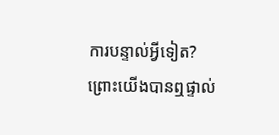ការបន្ទាល់អ្វីទៀត? ព្រោះយើងបានឮផ្ទាល់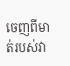ចេញពីមាត់របស់វា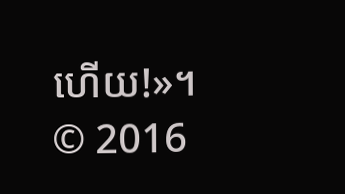ហើយ!»។
© 2016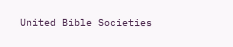United Bible Societies